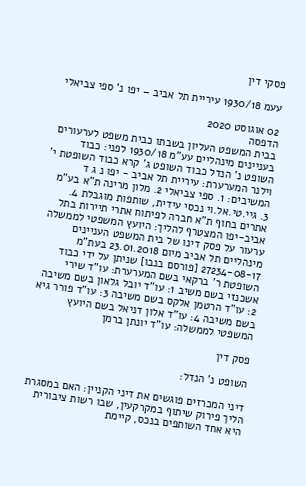פסקי דין

עעמ 1930/18 עיריית תל אביב – יפו נ' ספי צביאלי

02 אוגוסט 2020
הדפסה
בבית המשפט העליון בשבתו כבית משפט לערעורים בעניינים מינהליים עע"מ 1930/18 לפני: כבוד השופט נ' הנדל כבוד השופט ג' קרא כבוד השופטת י' וילנר המערערת: עיריית תל אביב - יפו נ ג ד המשיבים: 1. ספי צביאלי 2. מלון מרינה ת"א בע"מ 3. גיי.טי.אל.וי נכסי עידית, שותפות מוגבלת 4. אתרים בחוף ת"א חברה לפיתוח אתרי תיירות בתל אביב-יפו המצטרף להליך: היועץ המשפטי לממשלה ערעור על פסק דינו של בית המשפט העניינים מינהליים תל אביב מיום 23.01.2018 בעת"מ 27234-08-17 [פורסם בנבו] שניתן על ידי כבוד השופטת ר' ברקאי בשם המערערת: עו"ד שירי אשכנזי בשם משיב 1: עו"ד יובל גלאון בשם משיבה 2: עו"ד הרטמן אלקס בשם משיבה 3: עו"ד פורר גיא בשם משיבה 4: עו"ד אלון דניאל בשם היועץ המשפטי לממשלה: עו"ד יונתן ברמן

פסק דין

השופט נ' הנדל:

דיני המכרזים פוגשים את דיני הקניין: האם במסגרת הליך פירוק שיתוף במקרקעין, שבו רשות ציבורית היא אחד השותפים בנכס, קיימת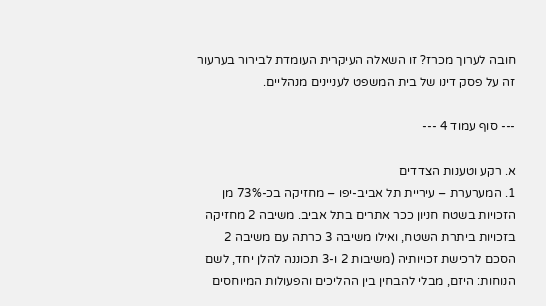חובה לערוך מכרז? זו השאלה העיקרית העומדת לבירור בערעור זה על פסק דינו של בית המשפט לעניינים מנהליים.

--- סוף עמוד 4 ---

א. רקע וטענות הצדדים
1. המערערת – עיריית תל אביב-יפו – מחזיקה בכ-73% מן הזכויות בשטח חניון ככר אתרים בתל אביב. משיבה 2 מחזיקה בזכויות ביתרת השטח, ואילו משיבה 3 כרתה עם משיבה 2 הסכם לרכישת זכויותיה (משיבות 2 ו-3 תכוננה להלן יחד, לשם הנוחות: היזם, מבלי להבחין בין ההליכים והפעולות המיוחסים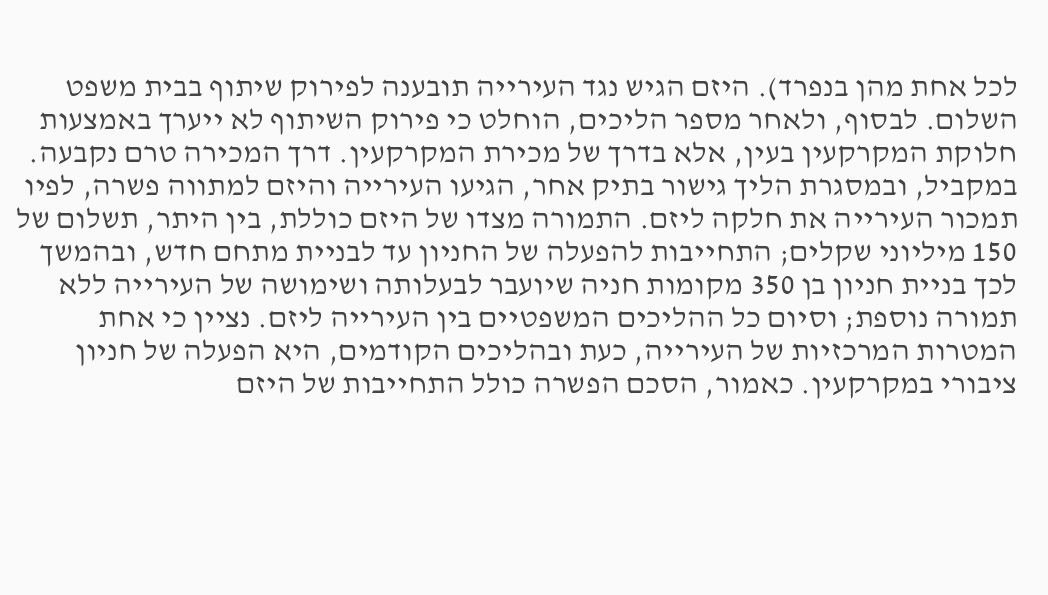לכל אחת מהן בנפרד). היזם הגיש נגד העירייה תובענה לפירוק שיתוף בבית משפט השלום. לבסוף, ולאחר מספר הליכים, הוחלט כי פירוק השיתוף לא ייערך באמצעות חלוקת המקרקעין בעין, אלא בדרך של מכירת המקרקעין. דרך המכירה טרם נקבעה. במקביל, ובמסגרת הליך גישור בתיק אחר, הגיעו העירייה והיזם למתווה פשרה, לפיו תמכור העירייה את חלקה ליזם. התמורה מצדו של היזם כוללת, בין היתר, תשלום של 150 מיליוני שקלים; התחייבות להפעלה של החניון עד לבניית מתחם חדש, ובהמשך לכך בניית חניון בן 350 מקומות חניה שיועבר לבעלותה ושימושה של העירייה ללא תמורה נוספת; וסיום כל ההליכים המשפטיים בין העירייה ליזם. נציין כי אחת המטרות המרכזיות של העירייה, כעת ובהליכים הקודמים, היא הפעלה של חניון ציבורי במקרקעין. כאמור, הסכם הפשרה כולל התחייבות של היזם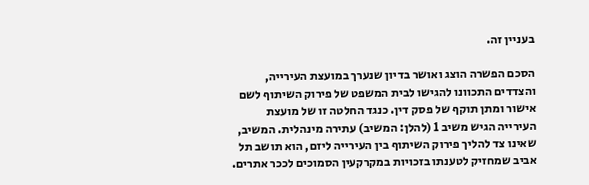בעניין זה.

הסכם הפשרה הוצג ואושר בדיון שנערך במועצת העירייה, והצדדים התכוונו להגישו לבית המשפט של פירוק השיתוף לשם אישור ומתן תוקף של פסק דין. כנגד החלטה זו של מועצת העירייה הגיש משיב 1 (להלן: המשיב) עתירה מינהלית. המשיב, שאינו צד להליך פירוק השיתוף בין העירייה ליזם, הוא תושב תל אביב שמחזיק לטענתו בזכויות במקרקעין הסמוכים לככר אתרים.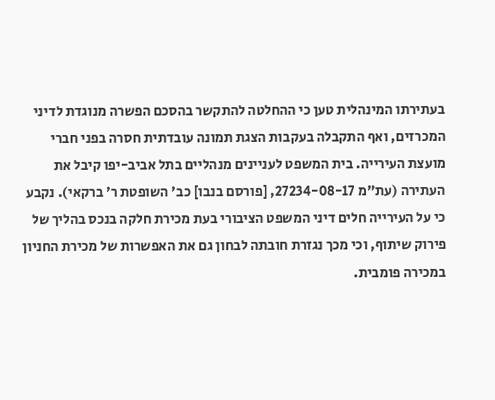בעתירתו המינהלית טען כי ההחלטה להתקשר בהסכם הפשרה מנוגדת לדיני המכרזים, ואף התקבלה בעקבות הצגת תמונה עובדתית חסרה בפני חברי מועצת העירייה. בית המשפט לעניינים מנהליים בתל אביב-יפו קיבל את העתירה (עת"מ 27234-08-17, [פורסם בנבו] כב' השופטת ר' ברקאי). נקבע כי על העירייה חלים דיני המשפט הציבורי בעת מכירת חלקה בנכס בהליך של פירוק שיתוף, וכי מכך נגזרת חובתה לבחון גם את האפשרות של מכירת החניון במכירה פומבית.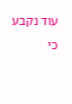עוד נקבע כי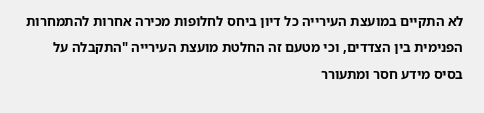לא התקיים במועצת העירייה כל דיון ביחס לחלופות מכירה אחרות להתמחרות הפנימית בין הצדדים, וכי מטעם זה החלטת מועצת העירייה "התקבלה על בסיס מידע חסר ומתעורר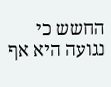החשש כי נגועה היא אף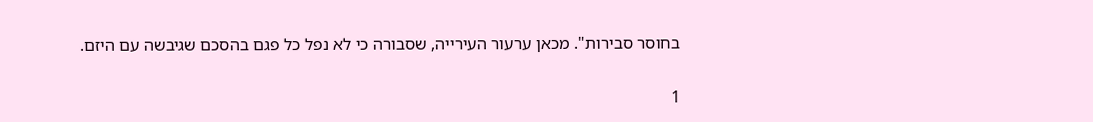בחוסר סבירות". מכאן ערעור העירייה, שסבורה כי לא נפל כל פגם בהסכם שגיבשה עם היזם.

1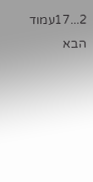2...17עמוד הבא